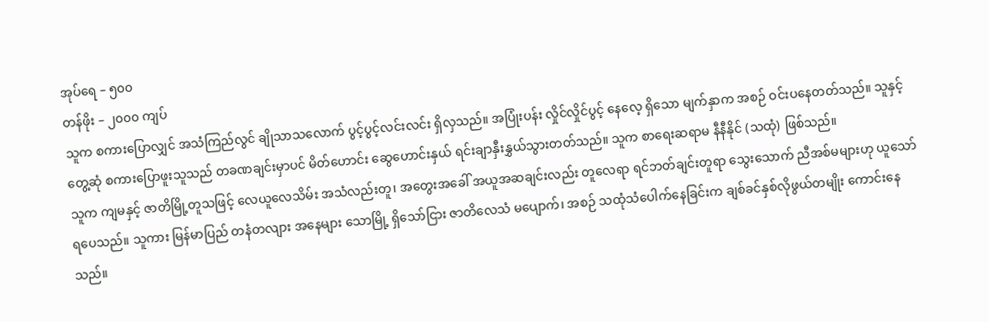အုပ်ရေ – ၅၀၀
တန်ဖိုး – ၂၀၀၀ ကျပ်
သူက စကားပြောလျှင် အသံကြည်လွင် ချိုသာသလောက် ပွင့်ပွင့်လင်းလင်း ရှိလှသည်။ အပြုံးပန်း လှိုင်လှိုင်ပွင့် နေလေ့ ရှိသော မျက်နှာက အစဉ် ဝင်းပနေတတ်သည်။ သူနှင့် တွေ့ဆုံ စကားပြောဖူးသူသည် တခဏချင်းမှာပင် မိတ်ဟောင်း ဆွေဟောင်းနှယ် ရင်းချာနှီးနွှယ်သွားတတ်သည်။ သူက စာရေးဆရာမ နီနီနိုင် (သထုံ) ဖြစ်သည်။
သူက ကျမနှင့် ဇာတိမြို့တူသဖြင့် လေယူလေသိမ်း အသံလည်းတူ၊ အတွေးအခေါ် အယူအဆချင်းလည်း တူလေရာ ရင်ဘတ်ချင်းတူရာ သွေးသောက် ညီအစ်မများဟု ယူသော်ရပေသည်။ သူကား မြန်မာပြည် တနံတလျား အနေများ သောမြို့ ရှိသော်ငြား ဇာတိလေသံ မပျောက်၊ အစဉ် သထုံသံပေါက်နေခြင်းက ချစ်ခင်နှစ်လိုဖွယ်တမျိုး ကောင်းနေ သည်။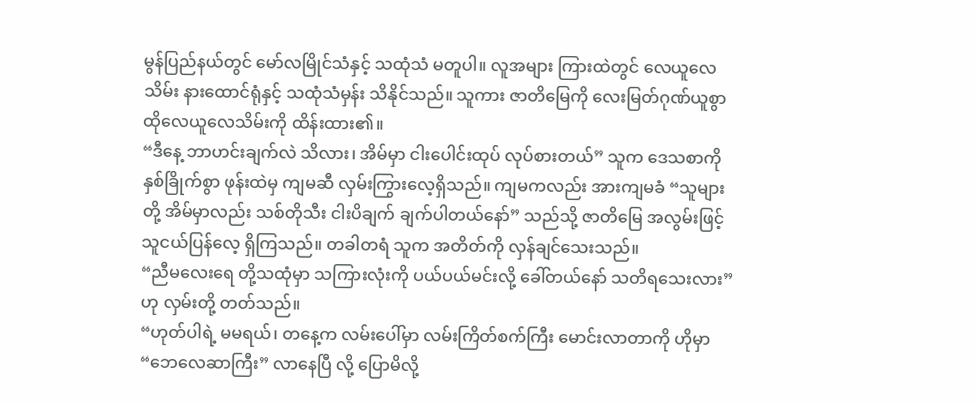မွန်ပြည်နယ်တွင် မော်လမြိုင်သံနှင့် သထုံသံ မတူပါ။ လူအများ ကြားထဲတွင် လေယူလေသိမ်း နားထောင်ရုံနှင့် သထုံသံမှန်း သိနိုင်သည်။ သူကား ဇာတိမြေကို လေးမြတ်ဂုဏ်ယူစွာ ထိုလေယူလေသိမ်းကို ထိန်းထား၏။
“ဒီနေ့ ဘာဟင်းချက်လဲ သိလား၊ အိမ်မှာ ငါးပေါင်းထုပ် လုပ်စားတယ်” သူက ဒေသစာကို နှစ်ခြိုက်စွာ ဖုန်းထဲမှ ကျမဆီ လှမ်းကြွားလေ့ရှိသည်။ ကျမကလည်း အားကျမခံ “သူများတို့ အိမ်မှာလည်း သစ်တိုသီး ငါးပိချက် ချက်ပါတယ်နော်” သည်သို့ ဇာတိမြေ အလွမ်းဖြင့် သူငယ်ပြန်လေ့ ရှိကြသည်။ တခါတရံ သူက အတိတ်ကို လှန်ချင်သေးသည်။
“ညီမလေးရေ တို့သထုံမှာ သကြားလုံးကို ပယ်ပယ်မင်းလို့ ခေါ်တယ်နော် သတိရသေးလား” ဟု လှမ်းတို့ တတ်သည်။
“ဟုတ်ပါရဲ့ မမရယ်၊ တနေ့က လမ်းပေါ်မှာ လမ်းကြိတ်စက်ကြီး မောင်းလာတာကို ဟိုမှာ “ဘေလေဆာကြီး” လာနေပြီ လို့ ပြောမိလို့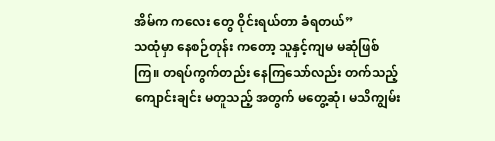အိမ်က ကလေး တွေ ဝိုင်းရယ်တာ ခံရတယ်”
သထုံမှာ နေစဉ်တုန်း ကတော့ သူနှင့်ကျမ မဆုံဖြစ်ကြ။ တရပ်ကွက်တည်း နေကြသော်လည်း တက်သည့်ကျောင်းချင်း မတူသည့် အတွက် မတွေ့ဆုံ၊ မသိကျွမ်း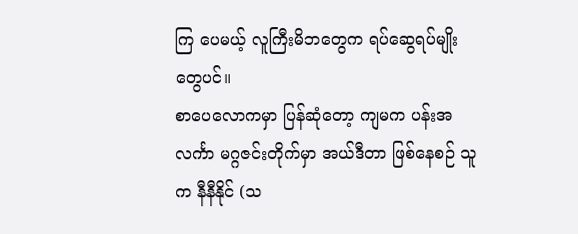ကြ ပေမယ့် လူကြီးမိဘတွေက ရပ်ဆွေရပ်မျိုးတွေပင်။
စာပေလောကမှာ ပြန်ဆုံတော့ ကျမက ပန်းအလင်္ကာ မဂ္ဂဇင်းတိုက်မှာ အယ်ဒီတာ ဖြစ်နေစဉ် သူက နီနီနိုင် (သ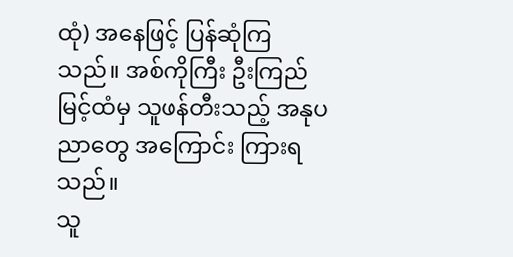ထုံ) အနေဖြင့် ပြန်ဆုံကြသည်။ အစ်ကိုကြီး ဦးကြည်မြင့်ထံမှ သူဖန်တီးသည့် အနုပညာတွေ အကြောင်း ကြားရသည်။
သူ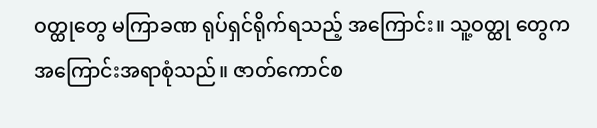ဝတ္ထုတွေ မကြာခဏ ရုပ်ရှင်ရိုက်ရသည့် အကြောင်း။ သူ့ဝတ္ထု တွေက အကြောင်းအရာစုံသည်။ ဇာတ်ကောင်စ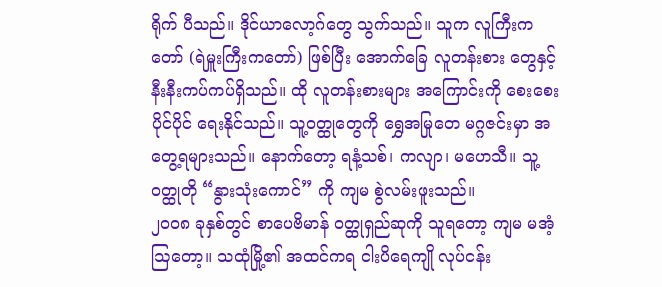ရိုက် ပီသည်။ ဒိုင်ယာလော့ဂ်တွေ သွက်သည်။ သူက လူကြီးကတော် (ရဲမှူးကြီးကတော်) ဖြစ်ပြီး အောက်ခြေ လူတန်းစား တွေနှင့် နီးနီးကပ်ကပ်ရှိသည်။ ထို လူတန်းစားများ အကြောင်းကို စေးစေးပိုင်ပိုင် ရေးနိုင်သည်။ သူ့ဝတ္ထုတွေကို ရွှေအမြုတေ မဂ္ဂဇင်းမှာ အတွေ့ရများသည်။ နောက်တော့ ရနံ့သစ်၊ ကလျာ၊ မဟေသီ။ သူ့ဝတ္ထုတို “နွားသုံးကောင်” ကို ကျမ စွဲလမ်းဖူးသည်။
၂၀ဝ၈ ခုနှစ်တွင် စာပေဗိမာန် ဝတ္ထုရှည်ဆုကို သူရတော့ ကျမ မအံ့ဩတော့။ သထုံမြို့၏ အထင်ကရ ငါးပိရေကျို လုပ်ငန်း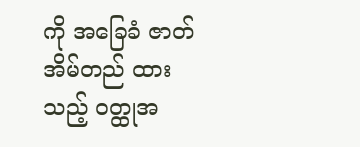ကို အခြေခံ ဇာတ်အိမ်တည် ထားသည့် ဝတ္ထုအ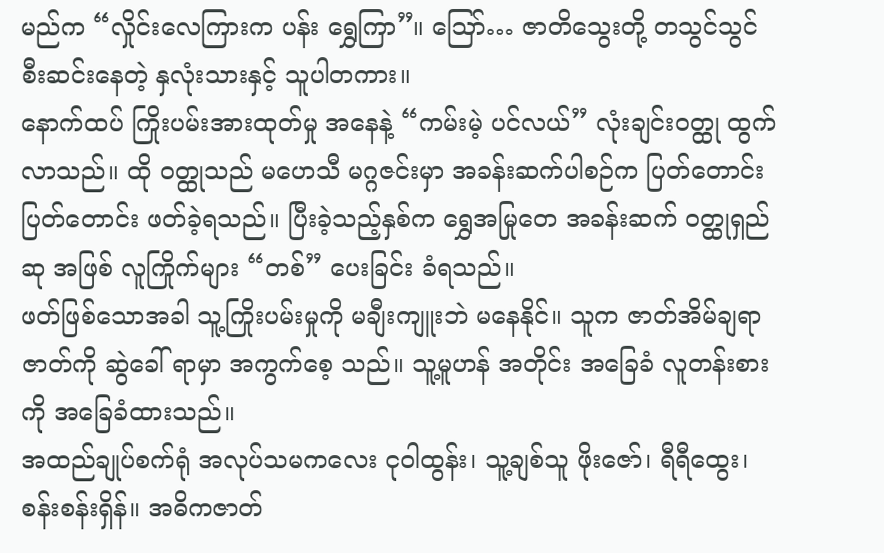မည်က “လှိုင်းလေကြားက ပန်း ရွှေကြာ”။ ဪ… ဇာတိသွေးတို့ တသွင်သွင် စီးဆင်းနေတဲ့ နှလုံးသားနှင့် သူပါတကား။
နောက်ထပ် ကြိုးပမ်းအားထုတ်မှု အနေနဲ့ “ကမ်းမဲ့ ပင်လယ်” လုံးချင်းဝတ္ထု ထွက်လာသည်။ ထို ဝတ္ထုသည် မဟေသီ မဂ္ဂဇင်းမှာ အခန်းဆက်ပါစဉ်က ပြတ်တောင်း ပြတ်တောင်း ဖတ်ခဲ့ရသည်။ ပြီးခဲ့သည့်နှစ်က ရွှေအမြုတေ အခန်းဆက် ဝတ္ထုရှည်ဆု အဖြစ် လူကြိုက်များ “တစ်” ပေးခြင်း ခံရသည်။
ဖတ်ဖြစ်သောအခါ သူ့ကြိုးပမ်းမှုကို မချီးကျူးဘဲ မနေနိုင်။ သူက ဇာတ်အိမ်ချရာ ဇာတ်ကို ဆွဲခေါ် ရာမှာ အကွက်စေ့ သည်။ သူ့မူဟန် အတိုင်း အခြေခံ လူတန်းစားကို အခြေခံထားသည်။
အထည်ချုပ်စက်ရုံ အလုပ်သမကလေး ငုဝါထွန်း၊ သူ့ချစ်သူ ဖိုးဇော်၊ ရီရီထွေး၊ စန်းစန်းရှိန်။ အဓိကဇာတ်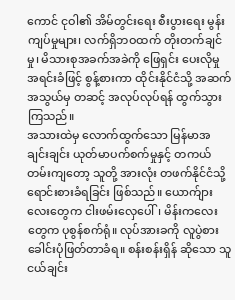ကောင် ငုဝါ၏ အိမ်တွင်းရေး စီးပွားရေး မွန်းကျပ်မှုများ၊ လက်ရှိဘဝထက် တိုးတက်ချင်မှု၊ မိသားစုအခက်အခဲကို ဖြေရှင်း ပေးလိုမှု အရင်းခံဖြင့် စွန့်စားကာ ထိုင်းနိုင်ငံသို့ အဆက်အသွယ်မှ တဆင့် အလုပ်လုပ်ရန် ထွက်သွားကြသည်။
အသားထဲမှ လောက်ထွက်သော မြန်မာအချင်းချင်း ယုတ်မာပက်စက်မှုနှင့် တကယ်တမ်းကျတော့ သူတို့ အားလုံး တဖက်နိုင်ငံသို့ ရောင်းစားခံရခြင်း ဖြစ်သည်။ ယောက်ျားလေးတွေက ငါးဖမ်းလှေပေါ်၊ မိန်းကလေးတွေက ပုစွန်စက်ရုံ။ လုပ်အားခကို လူပွဲစား ခေါင်းပုံဖြတ်တာခံရ။ စန်းစန်းရှိန် ဆိုသော သူငယ်ချင်း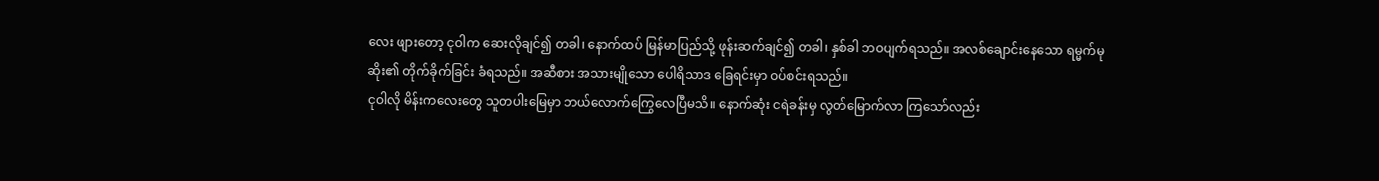လေး ဖျားတော့ ငုဝါက ဆေးလိုချင်၍ တခါ၊ နောက်ထပ် မြန်မာပြည်သို့ ဖုန်းဆက်ချင်၍ တခါ၊ နှစ်ခါ ဘဝပျက်ရသည်။ အလစ်ချောင်းနေသော ရမ္မက်မုဆိုး၏ တိုက်ခိုက်ခြင်း ခံရသည်။ အဆီစား အသားမျိုသော ပေါရိသာဒ ခြေရင်းမှာ ဝပ်စင်းရသည်။
ငုဝါလို မိန်းကလေးတွေ သူတပါးမြေမှာ ဘယ်လောက်ကြွေလေပြီမသိ။ နောက်ဆုံး ငရဲခန်းမှ လွတ်မြောက်လာ ကြသော်လည်း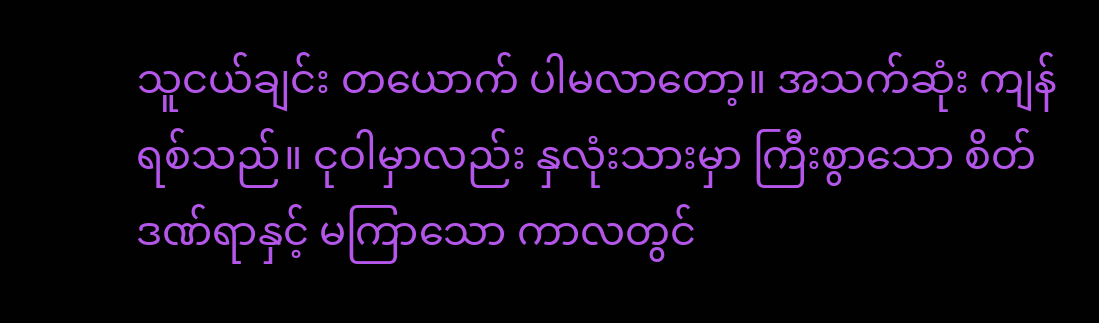သူငယ်ချင်း တယောက် ပါမလာတော့။ အသက်ဆုံး ကျန်ရစ်သည်။ ငုဝါမှာလည်း နှလုံးသားမှာ ကြီးစွာသော စိတ်ဒဏ်ရာနှင့် မကြာသော ကာလတွင်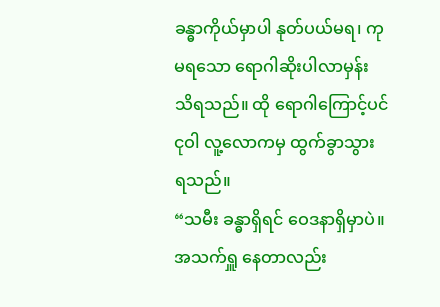ခန္ဓာကိုယ်မှာပါ နုတ်ပယ်မရ၊ ကုမရသော ရောဂါဆိုးပါလာမှန်း သိရသည်။ ထို ရောဂါကြောင့်ပင် ငုဝါ လူ့လောကမှ ထွက်ခွာသွား ရသည်။
“သမီး ခန္ဓာရှိရင် ဝေဒနာရှိမှာပဲ။ အသက်ရှူ နေတာလည်း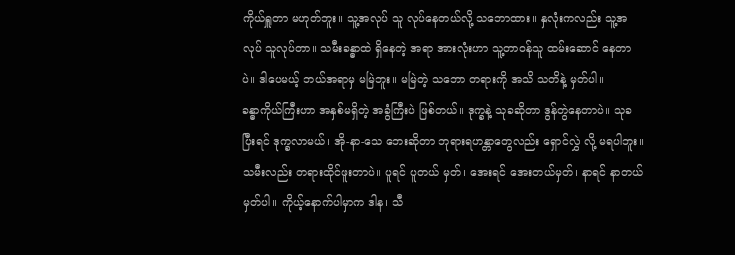ကိုယ်ရှူတာ မဟုတ်ဘူး။ သူ့အလုပ် သူ လုပ်နေတယ်လို့ သဘောထား။ နှလုံးကလည်း သူ့အလုပ် သူလုပ်တာ။ သမီးခန္ဓာထဲ ရှိနေတဲ့ အရာ အားလုံးဟာ သူ့တာဝန်သူ ထမ်းဆောင် နေတာပဲ။ ဒါပေမယ့် ဘယ်အရာမှ မမြဲဘူး။ မမြဲတဲ့ သဘော တရားကို အသိ သတိနဲ့ မှတ်ပါ။
ခန္ဓာကိုယ်ကြီးဟာ အနှစ်မရှိတဲ့ အခွံကြီးပဲ ဖြစ်တယ်။ ဒုက္ခနဲ့ သုခဆိုတာ ဒွန်တွဲနေတာပဲ။ သုခပြီးရင် ဒုက္ခလာမယ်၊ အို-နာ-သေ ဘေးဆိုတာ ဘုရားရဟန္တာတွေလည်း ရှောင်လွှဲ လို့ မရပါဘူး။ သမီးလည်း တရားထိုင်ဖူးတာပဲ။ ပူရင် ပူတယ် မှတ်၊ အေးရင် အေးတယ်မှတ်၊ နာရင် နာတယ်မှတ်ပါ။ ကိုယ့်နောက်ပါမှာက ဒါန၊ သီ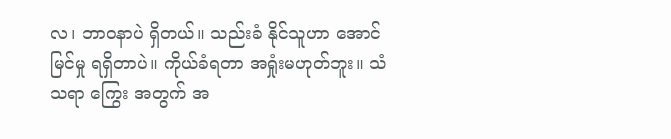လ၊ ဘာဝနာပဲ ရှိတယ်။ သည်းခံ နိုင်သူဟာ အောင်မြင်မှု ရရှိတာပဲ။ ကိုယ်ခံရတာ အရှုံးမဟုတ်ဘူး။ သံသရာ ကြွေး အတွက် အ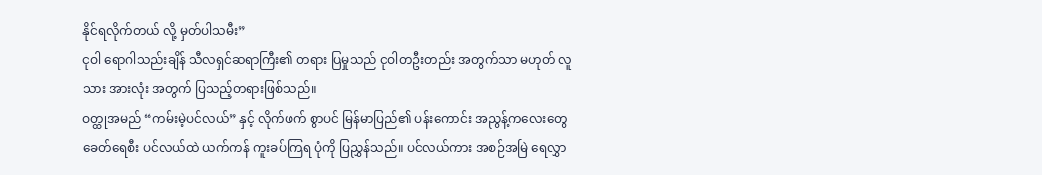နိုင်ရလိုက်တယ် လို့ မှတ်ပါသမီး”
ငုဝါ ရောဂါသည်းချိန် သီလရှင်ဆရာကြီး၏ တရား ပြမှုသည် ငုဝါတဦးတည်း အတွက်သာ မဟုတ် လူသား အားလုံး အတွက် ပြသည့်တရားဖြစ်သည်။
ဝတ္ထုအမည် “ကမ်းမဲ့ပင်လယ်” နှင့် လိုက်ဖက် စွာပင် မြန်မာပြည်၏ ပန်းကောင်း အညွန့်ကလေးတွေ ခေတ်ရေစီး ပင်လယ်ထဲ ယက်ကန် ကူးခပ်ကြရ ပုံကို ပြညွှန်သည်။ ပင်လယ်ကား အစဉ်အမြဲ ရေလွှာ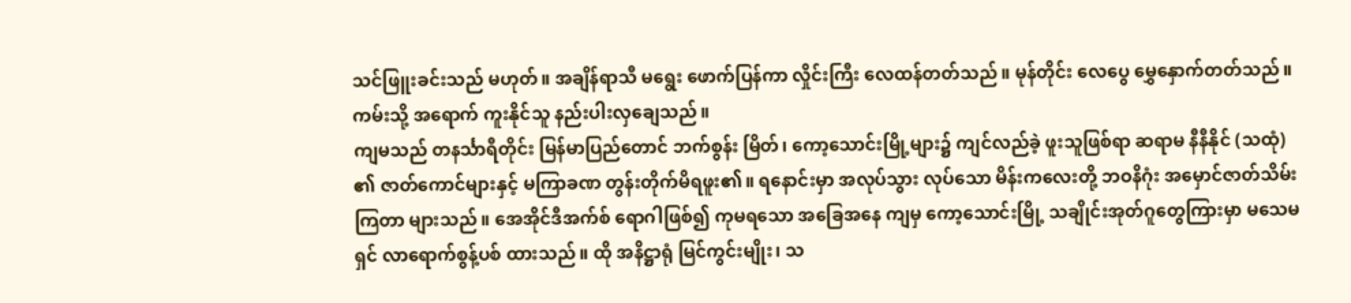သင်ဖြူးခင်းသည် မဟုတ်။ အချိန်ရာသီ မရွေး ဖောက်ပြန်ကာ လှိုင်းကြီး လေထန်တတ်သည်။ မုန်တိုင်း လေပွေ မွှေနှောက်တတ်သည်။ ကမ်းသို့ အရောက် ကူးနိုင်သူ နည်းပါးလှချေသည်။
ကျမသည် တနင်္သာရီတိုင်း မြန်မာပြည်တောင် ဘက်စွန်း မြိတ်၊ ကော့သောင်းမြို့များ၌ ကျင်လည်ခဲ့ ဖူးသူဖြစ်ရာ ဆရာမ နီနီနိုင် (သထုံ) ၏ ဇာတ်ကောင်များနှင့် မကြာခဏ တွန်းတိုက်မိရဖူး၏။ ရနောင်းမှာ အလုပ်သွား လုပ်သော မိန်းကလေးတို့ ဘဝနိဂုံး အမှောင်ဇာတ်သိမ်းကြတာ များသည်။ အေအိုင်ဒီအက်စ် ရောဂါဖြစ်၍ ကုမရသော အခြေအနေ ကျမှ ကော့သောင်းမြို့ သချိုင်းအုတ်ဂူတွေကြားမှာ မသေမရှင် လာရောက်စွန့်ပစ် ထားသည်။ ထို အနိဋ္ဌာရုံ မြင်ကွင်းမျိုး၊ သ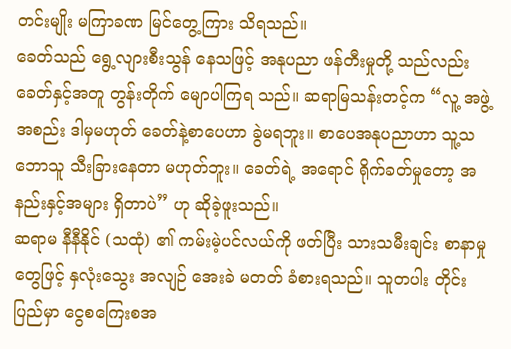တင်းမျိုး မကြာခဏ မြင်တွေ့ကြား သိရသည်။
ခေတ်သည် ရွေ့လျားစီးသွန် နေသဖြင့် အနုပညာ ဖန်တီးမှုတို့ သည်လည်း ခေတ်နှင့်အတူ တွန်းတိုက် မျောပါကြရ သည်။ ဆရာမြသန်းတင့်က “လူ့ အဖွဲ့အစည်း ဒါမှမဟုတ် ခေတ်နဲ့စာပေဟာ ခွဲမရဘူး။ စာပေအနုပညာဟာ သူ့သဘောသူ သီးခြားနေတာ မဟုတ်ဘူး။ ခေတ်ရဲ့ အရောင် ရိုက်ခတ်မှုတော့ အနည်းနှင့်အများ ရှိတာပဲ” ဟု ဆိုခဲ့ဖူးသည်။
ဆရာမ နီနီနိုင် (သထုံ) ၏ ကမ်းမဲ့ပင်လယ်ကို ဖတ်ပြီး သားသမီးချင်း စာနာမှုတွေဖြင့် နှလုံးသွေး အလျဉ် အေးခဲ မတတ် ခံစားရသည်။ သူတပါး တိုင်းပြည်မှာ ငွေစကြေးစအ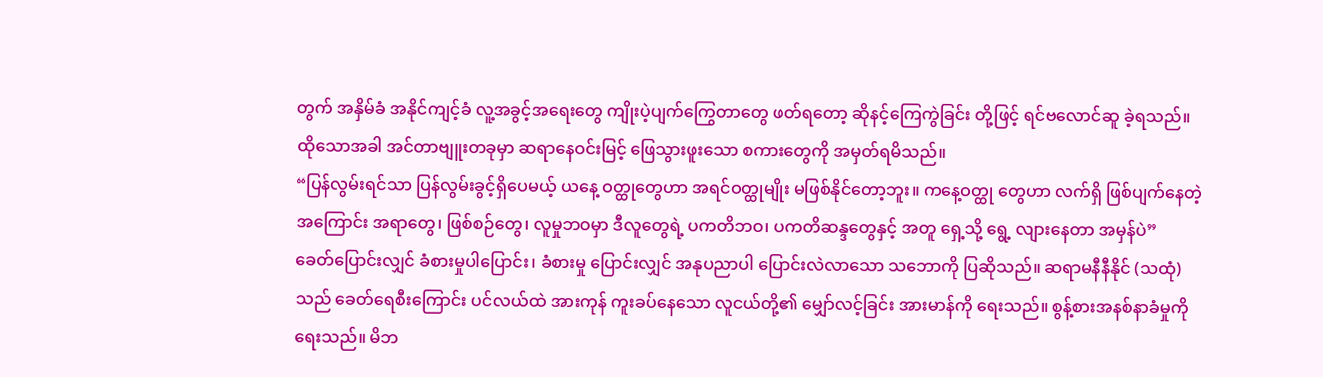တွက် အနှိမ်ခံ အနိုင်ကျင့်ခံ လူ့အခွင့်အရေးတွေ ကျိုးပဲ့ပျက်ကြွေတာတွေ ဖတ်ရတော့ ဆိုနင့်ကြေကွဲခြင်း တို့ဖြင့် ရင်ဗလောင်ဆူ ခဲ့ရသည်။
ထိုသောအခါ အင်တာဗျူးတခုမှာ ဆရာနေဝင်းမြင့် ဖြေသွားဖူးသော စကားတွေကို အမှတ်ရမိသည်။
“ပြန်လွမ်းရင်သာ ပြန်လွမ်းခွင့်ရှိပေမယ့် ယနေ့ ဝတ္ထုတွေဟာ အရင်ဝတ္ထုမျိုး မဖြစ်နိုင်တော့ဘူး။ ကနေ့ဝတ္ထု တွေဟာ လက်ရှိ ဖြစ်ပျက်နေတဲ့ အကြောင်း အရာတွေ၊ ဖြစ်စဉ်တွေ၊ လူမှုဘဝမှာ ဒီလူတွေရဲ့ ပကတိဘဝ၊ ပကတိဆန္ဒတွေနှင့် အတူ ရှေ့သို့ ရွေ့ လျားနေတာ အမှန်ပဲ”
ခေတ်ပြောင်းလျှင် ခံစားမှုပါပြောင်း၊ ခံစားမှု ပြောင်းလျှင် အနုပညာပါ ပြောင်းလဲလာသော သဘောကို ပြဆိုသည်။ ဆရာမနီနီနိုင် (သထုံ) သည် ခေတ်ရေစီးကြောင်း ပင်လယ်ထဲ အားကုန် ကူးခပ်နေသော လူငယ်တို့၏ မျှော်လင့်ခြင်း အားမာန်ကို ရေးသည်။ စွန့်စားအနစ်နာခံမှုကို ရေးသည်။ မိဘ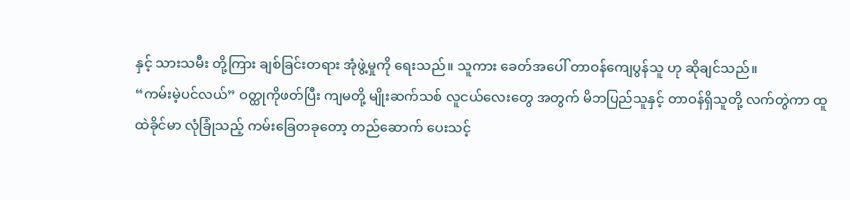နှင့် သားသမီး တို့ကြား ချစ်ခြင်းတရား အုံဖွဲ့မှုကို ရေးသည်။ သူကား ခေတ်အပေါ် တာဝန်ကျေပွန်သူ ဟု ဆိုချင်သည်။
“ကမ်းမဲ့ပင်လယ်” ဝတ္ထုကိုဖတ်ပြီး ကျမတို့ မျိုးဆက်သစ် လူငယ်လေးတွေ အတွက် မိဘပြည်သူနှင့် တာဝန်ရှိသူတို့ လက်တွဲကာ ထူထဲခိုင်မာ လုံခြုံသည့် ကမ်းခြေတခုတော့ တည်ဆောက် ပေးသင့်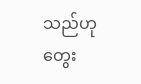သည်ဟု တွေး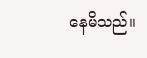နေမိသည်။